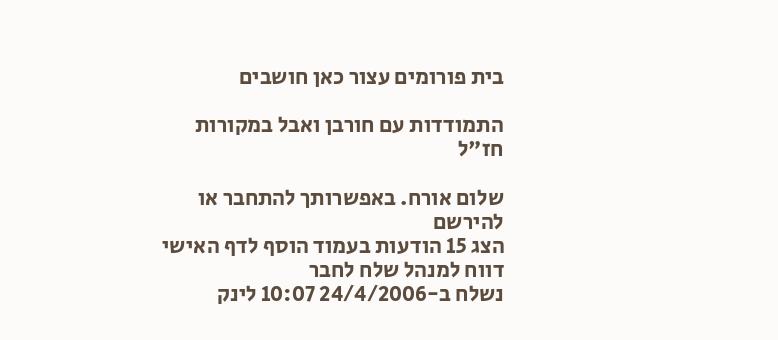בית פורומים עצור כאן חושבים

התמודדות עם חורבן ואבל במקורות חז"ל

שלום אורח. באפשרותך להתחבר או להירשם
הצג 15 הודעות בעמוד הוסף לדף האישי  דווח למנהל שלח לחבר
נשלח ב-24/4/2006 10:07 לינק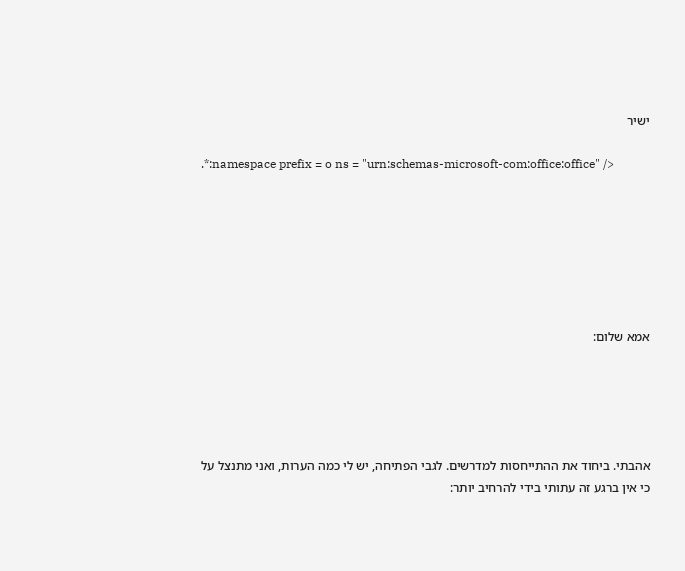ישיר

.*:namespace prefix = o ns = "urn:schemas-microsoft-com:office:office" />







אמא שלום:





אהבתי. ביחוד את ההתייחסות למדרשים. לגבי הפתיחה, יש לי כמה הערות, ואני מתנצל על כי אין ברגע זה עתותי בידי להרחיב יותר: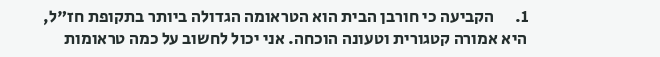1.      הקביעה כי חורבן הבית הוא הטראומה הגדולה ביותר בתקופת חז"ל, היא אמורה קטגורית וטעונה הוכחה. אני יכול לחשוב על כמה טראומות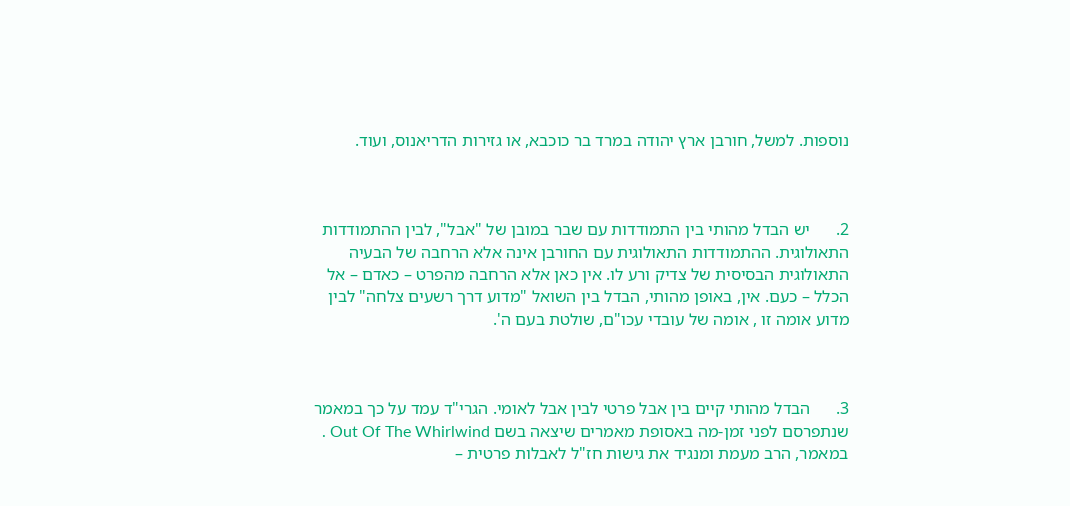נוספות. למשל, חורבן ארץ יהודה במרד בר כוכבא, או גזירות הדריאנוס, ועוד.



2.      יש הבדל מהותי בין התמודדות עם שבר במובן של "אבל", לבין ההתמודדות התאולוגית. ההתמודדות התאולוגית עם החורבן אינה אלא הרחבה של הבעיה התאולוגית הבסיסית של צדיק ורע לו. אין כאן אלא הרחבה מהפרט – כאדם – אל הכלל – כעם. אין, באופן מהותי, הבדל בין השואל "מדוע דרך רשעים צלחה" לבין  מדוע אומה זו , אומה של עובדי עכו"ם, שולטת בעם ה'.



3.      הבדל מהותי קיים בין אבל פרטי לבין אבל לאומי. הגרי"ד עמד על כך במאמר שנתפרסם לפני זמן-מה באסופת מאמרים שיצאה בשם Out Of The Whirlwind . במאמר, הרב מעמת ומנגיד את גישות חז"ל לאבלות פרטית –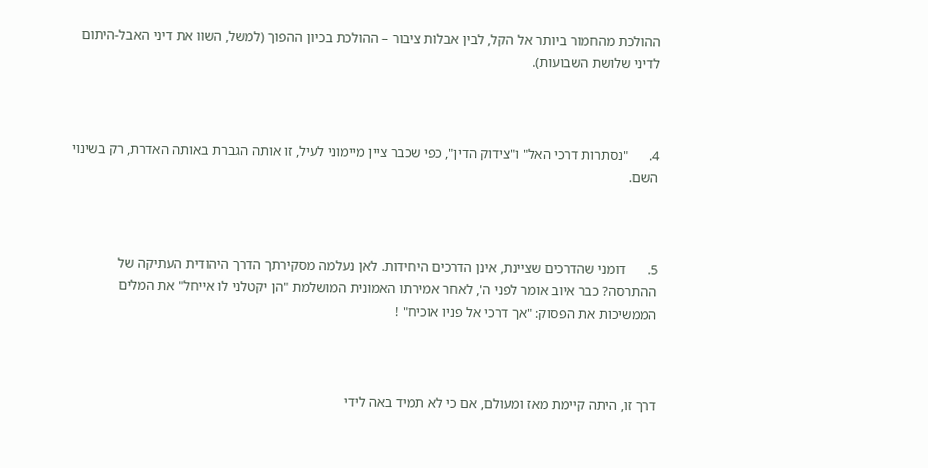ההולכת מהחמור ביותר אל הקל, לבין אבלות ציבור – ההולכת בכיון ההפוך (למשל, השוו את דיני האבל-היתום לדיני שלושת השבועות).



4.      "נסתרות דרכי האל" ו"צידוק הדין", כפי שכבר ציין מיימוני לעיל, זו אותה הגברת באותה האדרת, רק בשינוי השם.



5.      דומני שהדרכים שציינת, אינן הדרכים היחידות. לאן נעלמה מסקירתך הדרך היהודית העתיקה של ההתרסה? כבר איוב אומר לפני ה', לאחר אמירתו האמונית המושלמת "הן יקטלני לו אייחל" את המלים הממשיכות את הפסוק: "אך דרכי אל פניו אוכיח" !



דרך זו, היתה קיימת מאז ומעולם, אם כי לא תמיד באה לידי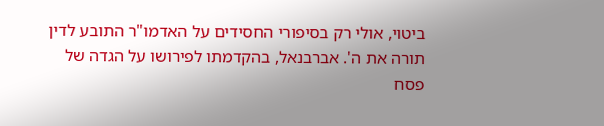ביטוי, אולי רק בסיפורי החסידים על האדמו"ר התובע לדין תורה את ה'. אברבנאל, בהקדמתו לפירושו על הגדה של פסח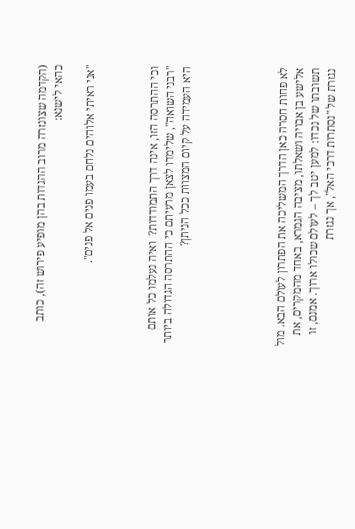(הקדמה שצונזרה מרוב ההגדות בהן מופיע פירוש זה), כותב כהאי לישנא:

"אני ראיתי אלוהים נלחם בעמו פנים אל פנים".



וכי ההתרסה הזו, אינה דרך התמודדות?  ואיה נעלמו כל אותם "רבני השואה", שלימדו לצאן מרעיתם כי ההתרסה הגדולה ביותר היא העמידה על קיום המצוות ככל הניתן?





לא פחות חסרה כאן הדרך המשליכה את הפתרון לעולם הבא. מול אלישע בן אבויה ושאלתו, מציבה הגמרא, באחד מהמקרים, את תשובתו של נכדו: למען יטב לך – לעולם שכולו ארוך. אמנם, זו נגזרת של "נסתרות דרכי האל", אך נגזרת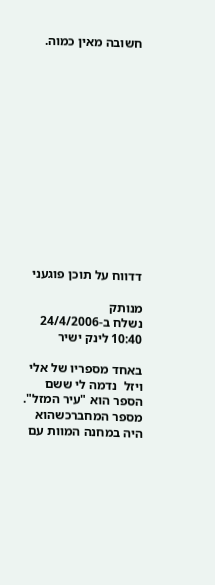חשובה מאין כמוה.














דדווח על תוכן פוגעני

מנותק
נשלח ב-24/4/2006 10:40 לינק ישיר

באחד מספריו של אלי ויזל  נדמה לי ששם הספר הוא "עיר המזל". מספר המחברכשהוא היה במחנה המוות עם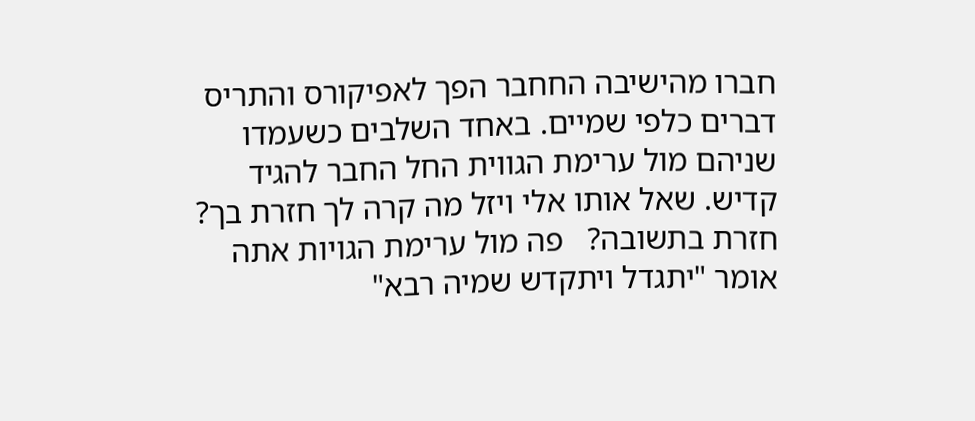חברו מהישיבה החחבר הפך לאפיקורס והתריס דברים כלפי שמיים. באחד השלבים כשעמדו שניהם מול ערימת הגווית החל החבר להגיד קדיש. שאל אותו אלי ויזל מה קרה לך חזרת בך? חזרת בתשובה?   פה מול ערימת הגויות אתה אומר "יתגדל ויתקדש שמיה רבא"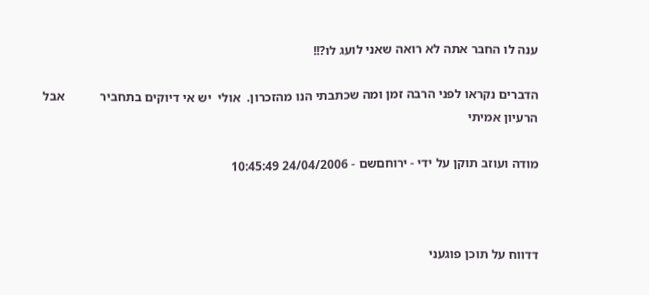ענה לו החבר אתה לא רואה שאני לועג לו?!!

הדברים נקראו לפני הרבה זמן ומה שכתבתי הנו מהזכרון.  אולי  יש אי דיוקים בתחביר           אבל הרעיון אמיתי

מודה ועוזב תוקן על ידי - ירוחםשם - 24/04/2006 10:45:49



דדווח על תוכן פוגעני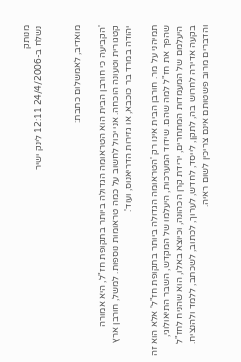מנותק
נשלח ב-24/4/2006 12:11 לינק ישיר


מואדיב, לאמשלום כתבת:

'הקביעה כי חורבן הבית הוא הטראומה הגדולה ביותר בתקופת חז"ל, היא אמורה קטגורית וטעונה הוכחה. אני יכול לחשוב על כמה טראומות נוספות. למשל, חורבן ארץ יהודה במרד בר כוכבא, או גזירות הדריאנוס, ועוד'.

תמיהני על מר. חורבן הבית אינו רק 'הטראומה הגדולה ביותר בתקופת חז"ל' אלא הוא זה שהפך את חז"ל למה שהם. שידוד המערכות, היעלמו של המקדש, השבר התיאולוגי, היעלמם של המעמדות המתחרים, ירידת קרן הכהונה, וכיוצא באלו, הוא שהניח לחז"ל בקעה אדירה לחרוש בה, לתקן, לייסד, לחדש, לערוך, לכתוב, לשכתב, ללמד ולהנציח. והדברים מרוב פשטותם אינם צריכין לשום ראיה.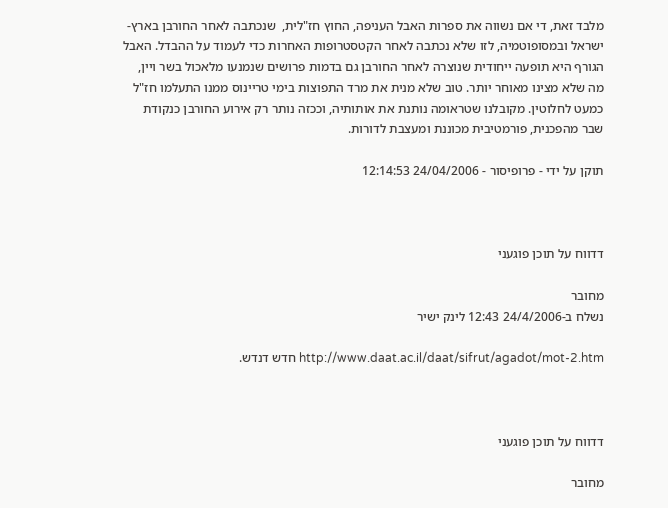מלבד זאת, די אם נשווה את ספרות האבל העניפה, החוץ חז"לית,  שנכתבה לאחר החורבן בארץ-ישראל ובמסופוטמיה, לזו שלא נכתבה לאחר הקטסטרופות האחרות כדי לעמוד על ההבדל. האבל הגורף היא תופעה ייחודית שנוצרה לאחר החורבן גם בדמות פרושים שנמנעו מלאכול בשר ויין, מה שלא מצינו מאוחר יותר. טוב שלא מנית את מרד התפוצות בימי טריינוס ממנו התעלמו חז"ל כמעט לחלוטין. מקובלנו שטראומה נותנת את אותותיה, וככזה נותר רק אירוע החורבן כנקודת שבר מהפכנית, פורמטיבית מכוננת ומעצבת לדורות.

תוקן על ידי - פרופיסור - 24/04/2006 12:14:53



דדווח על תוכן פוגעני

מחובר
נשלח ב-24/4/2006 12:43 לינק ישיר

http://www.daat.ac.il/daat/sifrut/agadot/mot-2.htm חדש דנדש.



דדווח על תוכן פוגעני

מחובר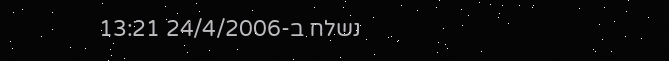נשלח ב-24/4/2006 13:21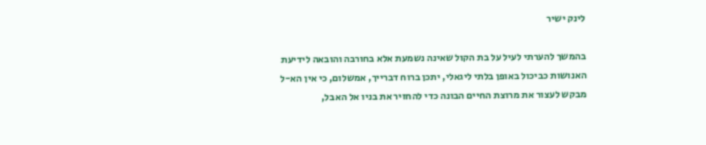לינק ישיר

בהמשך להערתי לעיל על בת הקול שאינה נשמעת אלא בחורבה והובאה לידיעת האנושות כביכול באופן בלתי ליגאלי, יתכן ברוח דברייך, אמשלום, כי אין הא-ל מבקש לעצור את מרוצת החיים הבונה כדי להחזיר את בניו אל האבל,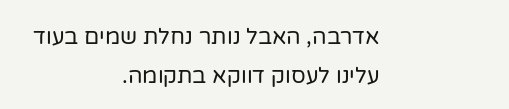אדרבה, האבל נותר נחלת שמים בעוד עלינו לעסוק דווקא בתקומה.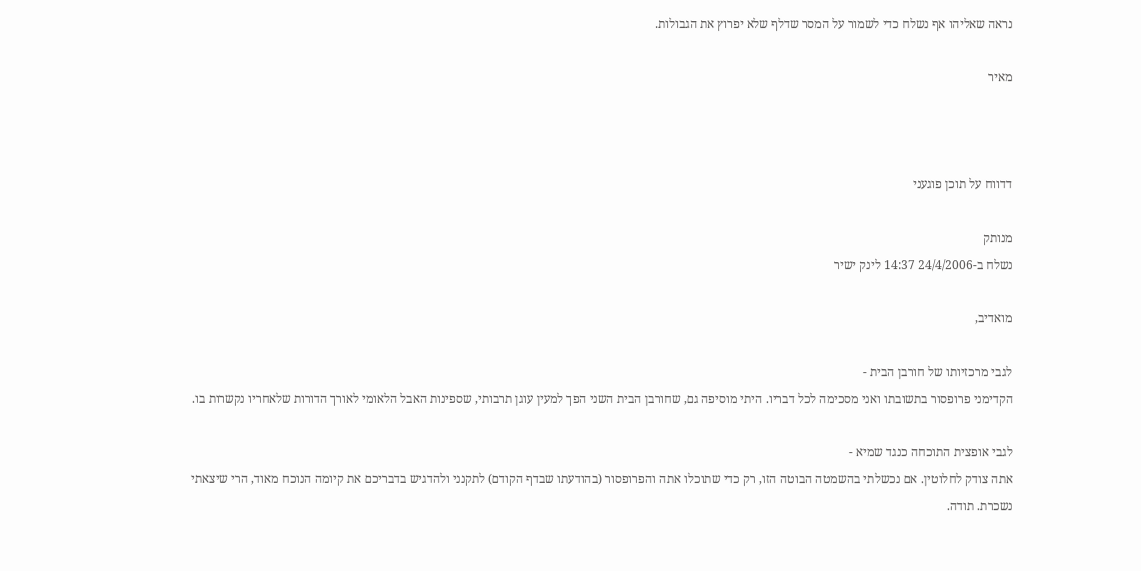נראה שאליהו אף נשלח כדי לשמור על המסר שדלף שלא יפרוץ את הגבולות.

מאיר



דדווח על תוכן פוגעני

מנותק
נשלח ב-24/4/2006 14:37 לינק ישיר

מואדיב,

לגבי מרכזיותו של חורבן הבית -
הקדימני פרופסור בתשובתו ואני מסכימה לכל דבריו. היתי מוסיפה גם, שחורבן הבית השני הפך למעין עוגן תרבותי, שספינות האבל הלאומי לאורך הדורות שלאחריו נקשרות בו.

לגבי אופצית התוכחה כנגד שמיא -
אתה צודק לחלוטין. אם נכשלתי בהשמטה הבוטה הזו, רק כדי שתוכלו אתה והפרופסור (בהודעתו שבדף הקודם) לתקנני ולהדגיש בדבריכם את קיומה הנוכח מאוד, הרי שיצאתי נשכרת. תודה.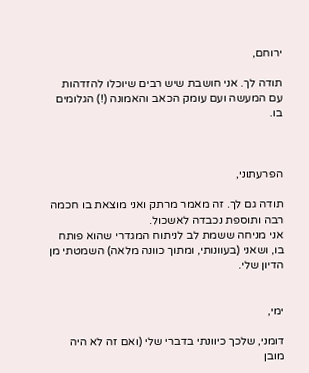ירוחם,

תודה לך. אני חושבת שיש רבים שיוכלו להזדהות עם המעשה ועם עומק הכאב והאמונה (!) הגלומים בו.



הפרעתוני,

תודה גם לך. זה מאמר מרתק ואני מוצאת בו חכמה רבה ותוספת נכבדה לאשכול.
אני מניחה ששמת לב לניתוח המגדרי שהוא פותח בו, ושאני (בעוונותי, ומתוך כוונה מלאה) השמטתי מן הדיון שלי.


ימי,

דומני, שלכך כיוונתי בדברי שלי (ואם זה לא היה מובן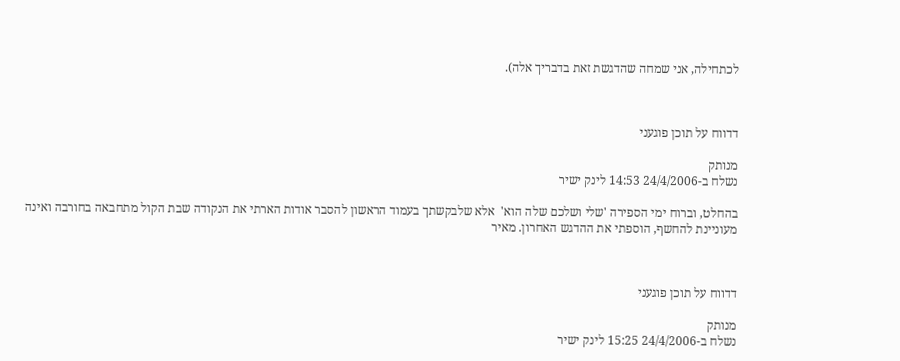לכתחילה, אני שמחה שהדגשת זאת בדבריך אלה).



דדווח על תוכן פוגעני

מנותק
נשלח ב-24/4/2006 14:53 לינק ישיר

בהחלט, וברוח ימי הספירה 'שלי ושלכם שלה הוא'  אלא שלבקשתך בעמוד הראשון להסבר אודות הארתי את הנקודה שבת הקול מתחבאה בחורבה ואינה מעוניינת להחשף, הוספתי את ההדגש האחרון. מאיר



דדווח על תוכן פוגעני

מנותק
נשלח ב-24/4/2006 15:25 לינק ישיר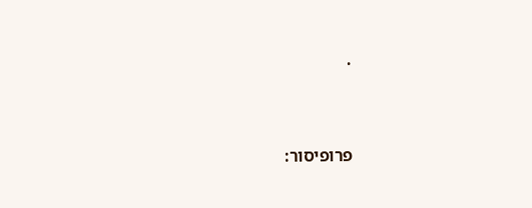.


פרופיסור: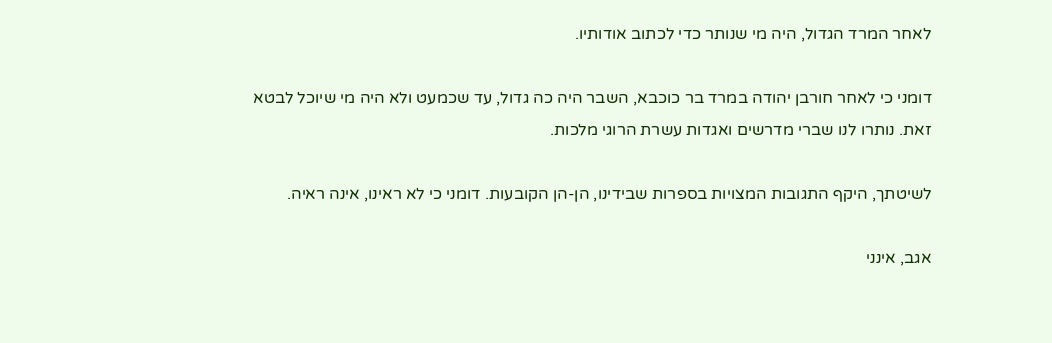לאחר המרד הגדול, היה מי שנותר כדי לכתוב אודותיו.

דומני כי לאחר חורבן יהודה במרד בר כוכבא, השבר היה כה גדול, עד שכמעט ולא היה מי שיוכל לבטא זאת. נותרו לנו שברי מדרשים ואגדות עשרת הרוגי מלכות.

לשיטתך, היקף התגובות המצויות בספרות שבידינו, הן-הן הקובעות. דומני כי לא ראינו, אינה ראיה.

אגב, אינני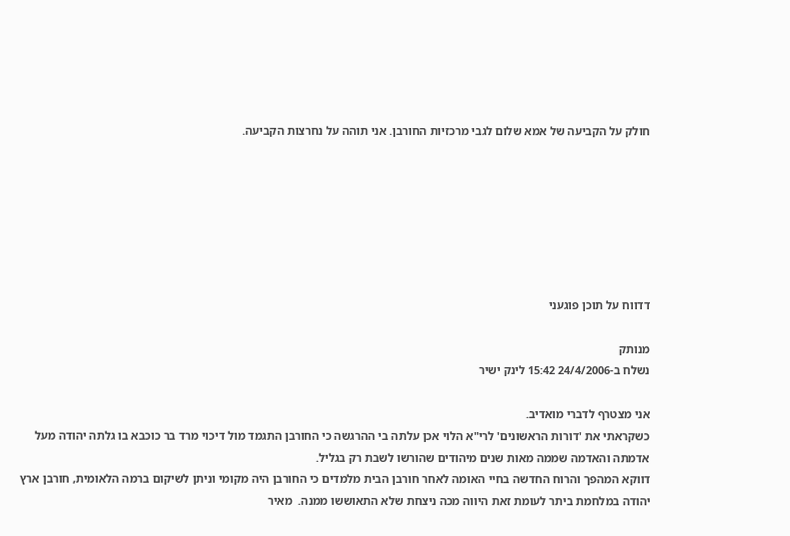חולק על הקביעה של אמא שלום לגבי מרכזיות החורבן. אני תוהה על נחרצות הקביעה.







דדווח על תוכן פוגעני

מנותק
נשלח ב-24/4/2006 15:42 לינק ישיר

אני מצטרף לדברי מואדיב.
כשקראתי את 'דורות הראשונים' לרי"א הלוי אכן עלתה בי ההרגשה כי החורבן התגמד מול דיכוי מרד בר כוכבא בו גלתה יהודה מעל אדמתה והאדמה שממה מאות שנים מיהודים שהורשו לשבת רק בגליל.
דווקא המהפך והרוח החדשה בחיי האומה לאחר חורבן הבית מלמדים כי החורבן היה מקומי וניתן לשיקום ברמה הלאומית, חורבן ארץ יהודה במלחמת ביתר לעומת זאת היווה מכה ניצחת שלא התאוששו ממנה.  מאיר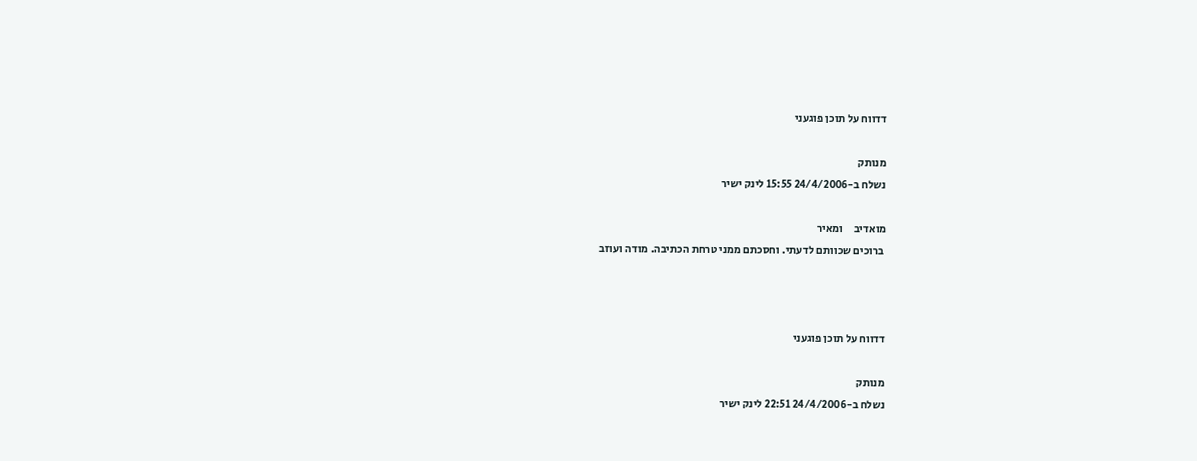דדווח על תוכן פוגעני

מנותק
נשלח ב-24/4/2006 15:55 לינק ישיר

מואדיב     ומאיר
 ברוכים שכוותם לדעתי. וחסכתם ממני טרחת הכתיבה. מודה ועוזב



דדווח על תוכן פוגעני

מנותק
נשלח ב-24/4/2006 22:51 לינק ישיר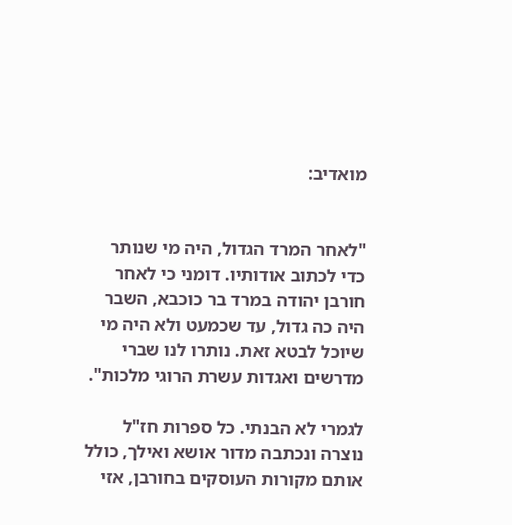מואדיב:


"לאחר המרד הגדול, היה מי שנותר כדי לכתוב אודותיו. דומני כי לאחר חורבן יהודה במרד בר כוכבא, השבר היה כה גדול, עד שכמעט ולא היה מי שיוכל לבטא זאת. נותרו לנו שברי מדרשים ואגדות עשרת הרוגי מלכות".

לגמרי לא הבנתי. כל ספרות חז"ל נוצרה ונכתבה מדור אושא ואילך, כולל אותם מקורות העוסקים בחורבן, אזי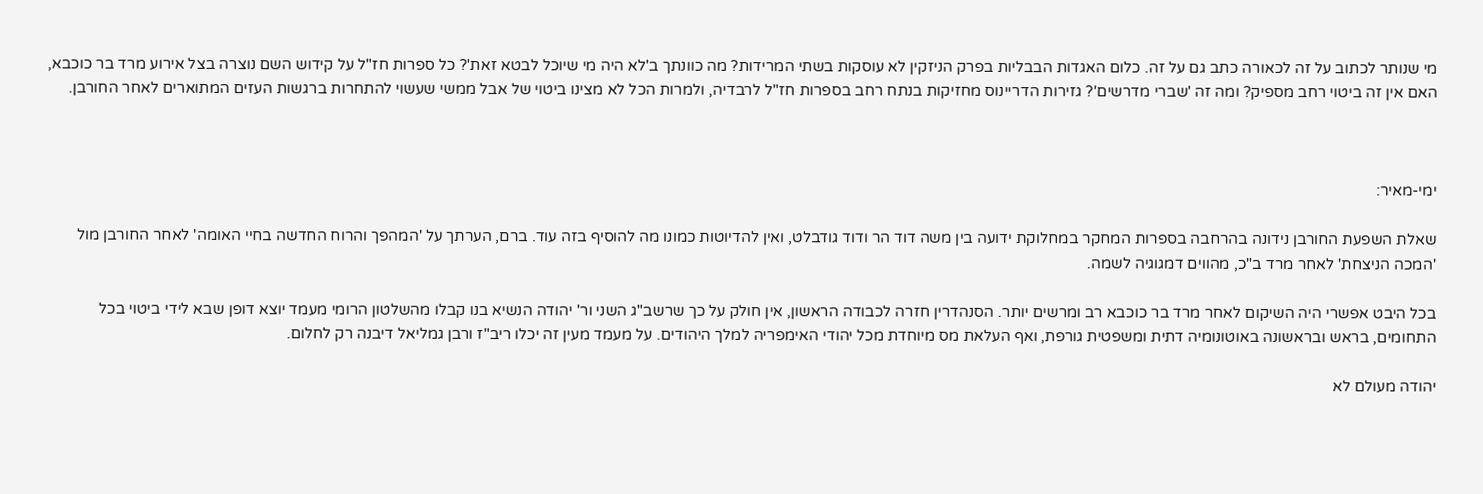מי שנותר לכתוב על זה לכאורה כתב גם על זה. כלום האגדות הבבליות בפרק הניזקין לא עוסקות בשתי המרידות? מה כוונתך ב'לא היה מי שיוכל לבטא זאת'? כל ספרות חז"ל על קידוש השם נוצרה בצל אירוע מרד בר כוכבא, האם אין זה ביטוי רחב מספיק? ומה זה 'שברי מדרשים'? גזירות הדריינוס מחזיקות בנתח רחב בספרות חז"ל לרבדיה, ולמרות הכל לא מצינו ביטוי של אבל ממשי שעשוי להתחרות ברגשות העזים המתוארים לאחר החורבן.



ימי-מאיר:

שאלת השפעת החורבן נידונה בהרחבה בספרות המחקר במחלוקת ידועה בין משה דוד הר ודוד גודבלט, ואין להדיוטות כמונו מה להוסיף בזה עוד. ברם, הערתך על 'המהפך והרוח החדשה בחיי האומה' לאחר החורבן מול 'המכה הניצחת' לאחר מרד ב"כ, מהווים דמגוגיה לשמה.

בכל היבט אפשרי היה השיקום לאחר מרד בר כוכבא רב ומרשים יותר. הסנהדרין חזרה לכבודה הראשון, אין חולק על כך שרשב"ג השני ור' יהודה הנשיא בנו קבלו מהשלטון הרומי מעמד יוצא דופן שבא לידי ביטוי בכל התחומים, בראש ובראשונה באוטונומיה דתית ומשפטית גורפת, ואף העלאת מס מיוחדת מכל יהודי האימפריה למלך היהודים. על מעמד מעין זה יכלו ריב"ז ורבן גמליאל דיבנה רק לחלום.

יהודה מעולם לא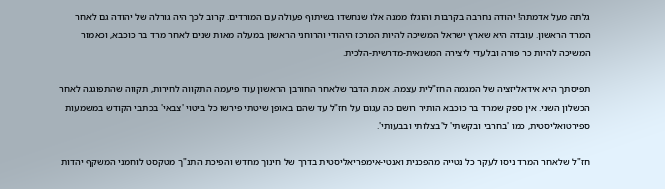גלתה מעל אדמתה! יהודה נחרבה בקרבות והוגלו ממנה אלו שנחשדו בשיתוף פעולה עם המורדים. קרוב לכך היה גורלה של יהודה גם לאחר המרד הראשון. עובדה היא שארץ ישראל המשיכה להיות המרכז היהודי והרוחני הראשון במעלה מאות שנים לאחר מרד בר כוכבא, וכאמור המשיכה להיות כר פורה ובלעדי ליצירה המשנאית-מדרשית-הלכית.

תפיסתך היא אידאליזציה של המגמה החז"לית עצמה. אמת הדבר שלאחר החורבן הראשון עוד פיעמה התקווה לחירות, תקווה שהתפוגגה לאחר הכשלון השני. אין ספק שמרד בר כוכבא הותיר רושם כה עגום על חז"ל עד שהם באופן שיטתי פירשו כל ביטוי 'צבאי' בכתבי הקודש במשמעות ספירטואליסטית, כמו 'בחרבי ובקשתי' ל'בצלותי ובבעותי'.

חז"ל שלאחר המרד ניסו לעקר כל נטייה מהפכנית ואנטי-אימפריאליסטית בדרך של חינוך מחדש והפיכת התנ"ך מטקסט לוחמני המשקף יהדות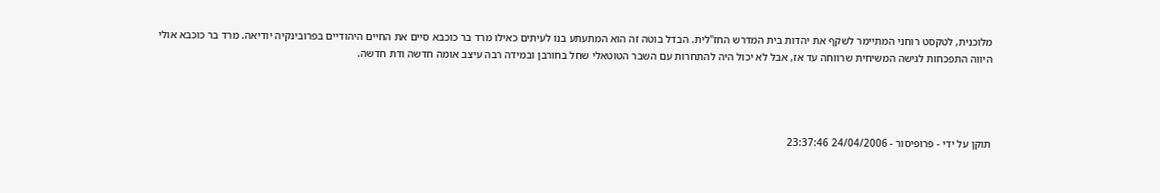מלוכנית, לטקסט רוחני המתיימר לשקף את יהדות בית המדרש החז"לית. הבדל בוטה זה הוא המתעתע בנו לעיתים כאילו מרד בר כוכבא סיים את החיים היהודיים בפרובינקיה יודיאה. מרד בר כוכבא אולי היווה התפכחות לגישה המשיחית שרווחה עד אז, אבל לא יכול היה להתחרות עם השבר הטוטאלי שחל בחורבן ובמידה רבה עיצב אומה חדשה ודת חדשה.




תוקן על ידי - פרופיסור - 24/04/2006 23:37:46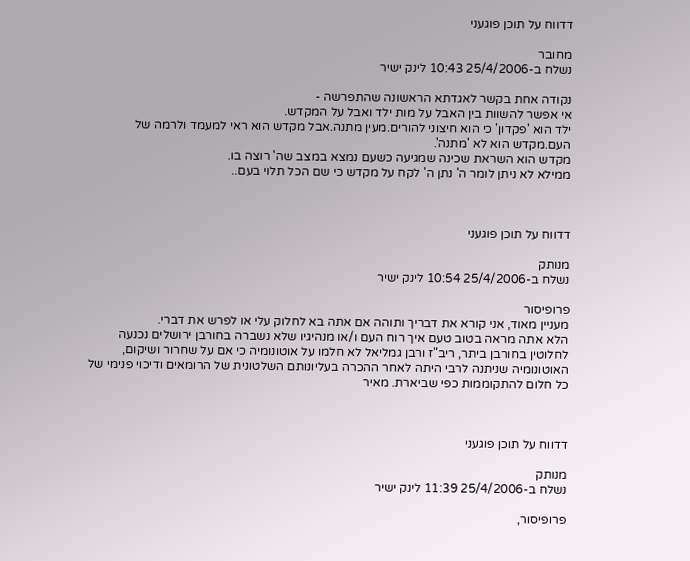דדווח על תוכן פוגעני

מחובר
נשלח ב-25/4/2006 10:43 לינק ישיר

נקודה אחת בקשר לאגדתא הראשונה שהתפרשה -
אי אפשר להשוות בין האבל על מות ילד ואבל על המקדש.
ילד הוא 'פקדון' כי הוא חיצוני להורים.מעין מתנה.אבל מקדש הוא ראי למעמד ולרמה של העם.מקדש הוא לא 'מתנה'.
מקדש הוא השראת שכינה שמגיעה כשעם נמצא במצב שה' רוצה בו.
ממילא לא ניתן לומר ה' נתן ה' לקח על מקדש כי שם הכל תלוי בעם..



דדווח על תוכן פוגעני

מנותק
נשלח ב-25/4/2006 10:54 לינק ישיר

פרופיסור
מעניין מאוד, אני קורא את דבריך ותוהה אם אתה בא לחלוק עלי או לפרש את דברי.
הלא אתה מראה בטוב טעם איך רוח העם ו/או מנהיגיו שלא נשברה בחורבן ירושלים נכנעה לחלוטין בחורבן ביתר, ריב"ז ורבן גמליאל לא חלמו על אוטונומיה כי אם על שחרור ושיקום, האוטונומיה שניתנה לרבי היתה לאחר ההכרה בעליונותם השלטונית של הרומאים ודיכוי פנימי של כל חלום להתקוממות כפי שביארת. מאיר



דדווח על תוכן פוגעני

מנותק
נשלח ב-25/4/2006 11:39 לינק ישיר

פרופיסור,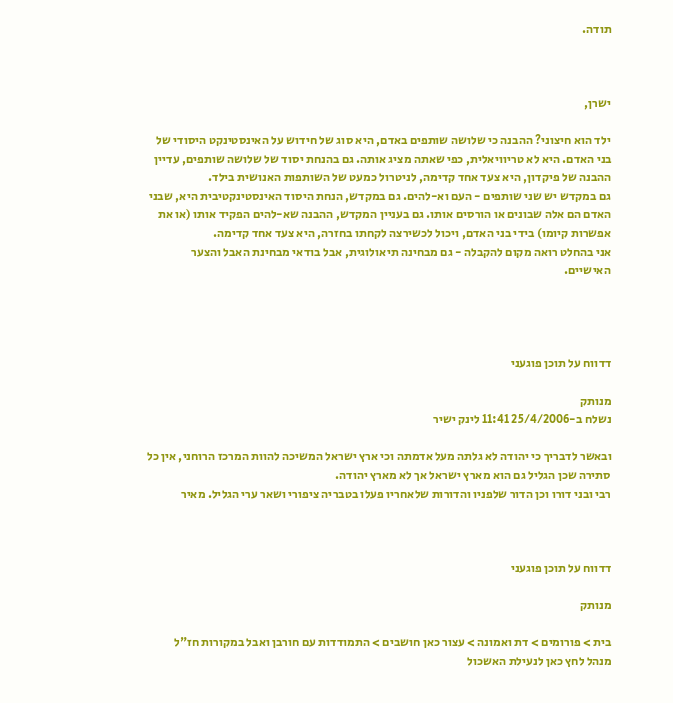תודה.



ישרן,

ילד הוא חיצוני? ההבנה כי שלושה שותפים באדם, היא סוג של חידוש על האינסטינקט היסודי של בני האדם. היא לא טריוויאלית, כפי שאתה מציג אותה. גם בהנחת יסוד של שלושה שותפים, עדיין ההבנה של פיקדון, היא צעד אחד קדימה, לניטרול כמעט של השותפות האנושית בילד.
גם במקדש יש שני שותפים - העם וא-להים. גם במקדש, הנחת היסוד האינסטינקטיבית היא, שבני האדם הם אלה שבונים או הורסים אותו. גם בעניין המקדש, ההבנה שא-להים הפקיד אותו (או את אפשרות קיומו) בידי בני האדם, ויכול לכשירצה לקחתו בחזרה, היא צעד אחד קדימה.
אני בהחלט רואה מקום להקבלה - גם מבחינה תיאולוגית, אבל בודאי מבחינת האבל והצער האישיים.




דדווח על תוכן פוגעני

מנותק
נשלח ב-25/4/2006 11:41 לינק ישיר

ובאשר לדבריך כי יהודה לא גלתה מעל אדמתה וכי ארץ ישראל המשיכה להוות המרכז הרוחני, אין כל סתירה שכן הגליל גם הוא מארץ ישראל אך לא מארץ יהודה.
רבי ובני דורו וכן הדור שלפניו והדורות שלאחריו פעלו בטבריה ציפורי ושאר ערי הגליל. מאיר



דדווח על תוכן פוגעני

מנותק

בית > פורומים > דת ואמונה > עצור כאן חושבים > התמודדות עם חורבן ואבל במקורות חז"ל
מנהל לחץ כאן לנעילת האשכול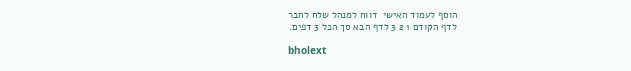הוסף לעמוד האישי  דווח למנהל שלח לחבר
לדף הקודם 1 2 3 לדף הבא סך הכל 3 דפים.

bholext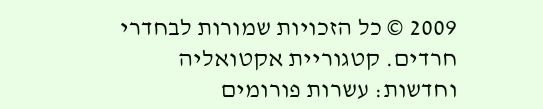2009 © כל הזכויות שמורות לבחדרי חרדים. קטגוריית אקטואליה וחדשות: עשרות פורומים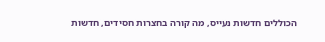הכוללים חדשות נעייס, מה קורה בחצרות חסידים, חדשות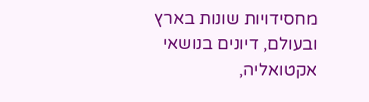מחסידויות שונות בארץ ובעולם, דיונים בנושאי אקטואליה,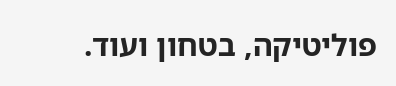פוליטיקה, בטחון ועוד.